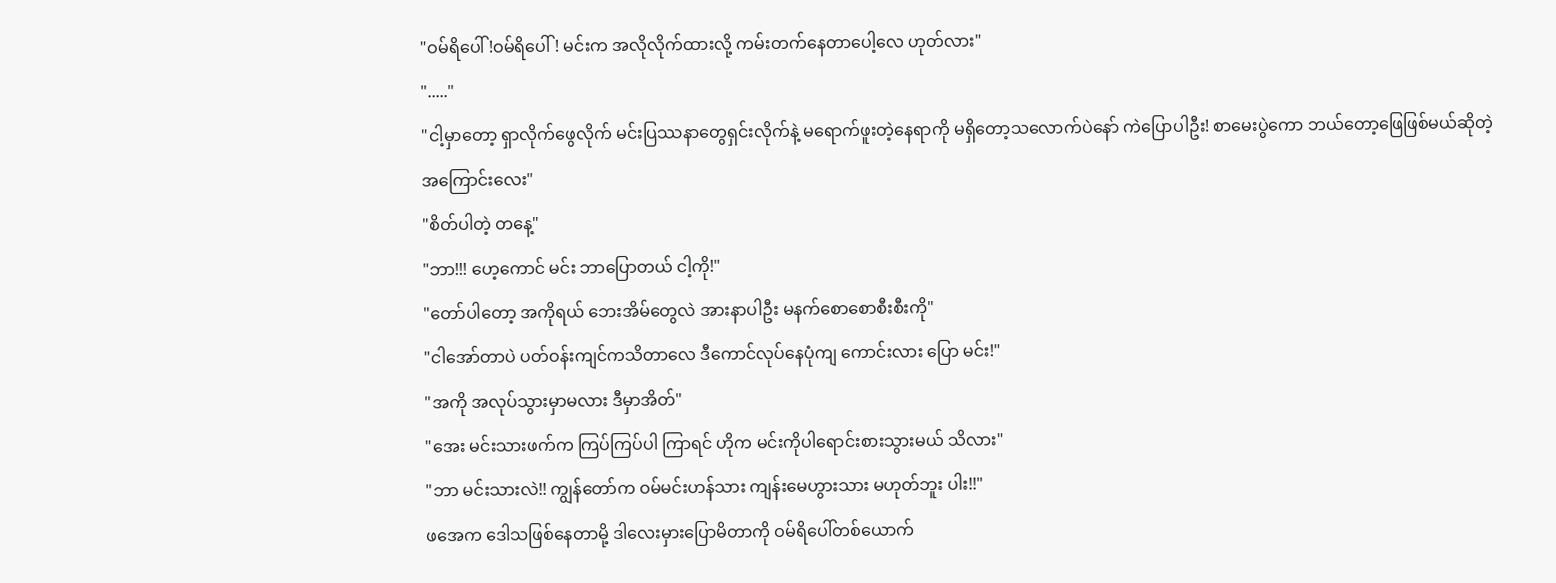"ဝမ်ရိပေါ် !ဝမ်ရိပေါ် ! မင်းက အလိုလိုက်ထားလို့ ကမ်းတက်နေတာပေါ့လေ ဟုတ်လား"
"....."
"ငါ့မှာတော့ ရှာလိုက်ဖွေလိုက် မင်းပြဿနာတွေရှင်းလိုက်နဲ့ မရောက်ဖူးတဲ့နေရာကို မရှိတော့သလောက်ပဲနော် ကဲပြောပါဦး! စာမေးပွဲကော ဘယ်တော့ဖြေဖြစ်မယ်ဆိုတဲ့ အကြောင်းလေး"
"စိတ်ပါတဲ့ တနေ့"
"ဘာ!!! ဟေ့ကောင် မင်း ဘာပြောတယ် ငါ့ကို!"
"တော်ပါတော့ အကိုရယ် ဘေးအိမ်တွေလဲ အားနာပါဦး မနက်စောစောစီးစီးကို"
"ငါအော်တာပဲ ပတ်ဝန်းကျင်ကသိတာလေ ဒီကောင်လုပ်နေပုံကျ ကောင်းလား ပြော မင်း!"
"အကို အလုပ်သွားမှာမလား ဒီမှာအိတ်"
"အေး မင်းသားဖက်က ကြပ်ကြပ်ပါ ကြာရင် ဟိုက မင်းကိုပါရောင်းစားသွားမယ် သိလား"
"ဘာ မင်းသားလဲ!! ကျွန်တော်က ဝမ်မင်းဟန်သား ကျန်းမေဟွားသား မဟုတ်ဘူး ပါး!!"
ဖအေက ဒေါသဖြစ်နေတာမို့ ဒါလေးမှားပြောမိတာကို ဝမ်ရိပေါ်တစ်ယောက်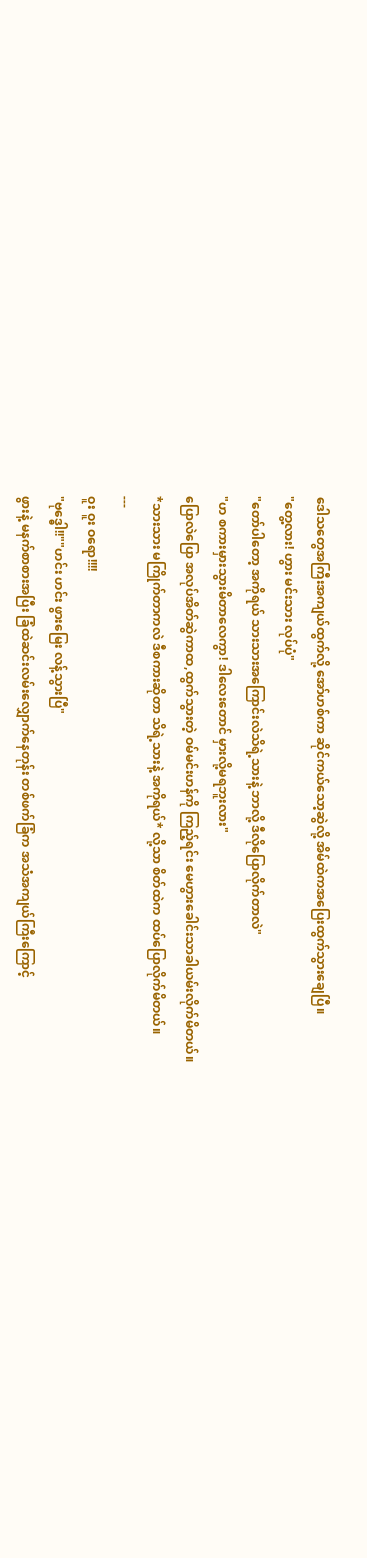ဒေါသတွေအကြီးအကျယ်ထွက်လို့ အော်ဟစ်ကာ ဆိုင်ကယ်သော့ဆွဲလို့ အိမ်ထဲကအပြေးထွက်သွားချေပြီ။
"တွေ့လား! ဟွား မင်းသား လုပ်ပုံ"
"တော်ပါတော့ အကိုရယ် သားသားအကြောင်းလဲသိရဲ့သားနဲ့ ဘာလို့ ဒီလိုပြောလိုက်တာလဲ"
"ဟ စကားမှားသွားမိတာလေကွာ! ဒါလေးတောင် မှားလို့မရဘူးလား"
ပြောလဲပြော အလုပ်အိတ်ဆွဲကာထ,ထွက်သွားတဲ့ ဝမ်မင်းဟန်ကို ကြည့်ရင်း မေဟွားခေါင်းသာခါယမ်းလိုက်မိတယ်။
*သားသား မကြိုက်တာကလဲ ဒီစကားဆိုတာ သိရဲ့သားနဲ့ အကိုရယ်* လို့သာ စိတ်ထဲက ထပ်ပြောလိုက်မိတယ်။
---
ဝူး ဝူး ဝရော!!!!
"ဗုဒ္ဓေါ!!""ဟင်း ဟင်း ဖွားမြေး လန့်သွားပြီ"
ဖွားနဲ့ မနက်စာစားအပြီး ခြံထဲဆင်းလမ်းလျှောက်နေတုန်း တစ်ဖက်ခြံက အသံအကျယ်ကြီးကြောင့်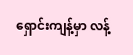ရှောင်းကျန့်မှာ လန့်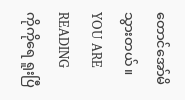တောင်အော်မိသွားတယ်။
YOU ARE READING
ကိုကိုရေ ရူးပြီ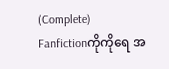(Complete)
Fanfictionကိုကိုရေ အ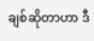ချစ်ဆိုတာဟာ ဒီ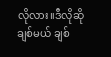လိုလား။ဒီလိုဆို ချစ်မယ် ချစ်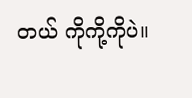တယ် ကိုကို့ကိုပဲ။